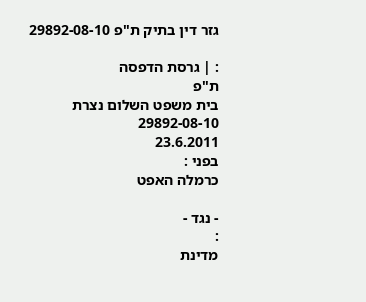גזר דין בתיק ת"פ 29892-08-10

: | גרסת הדפסה
ת"פ
בית משפט השלום נצרת
29892-08-10
23.6.2011
בפני :
כרמלה האפט

- נגד -
:
מדינת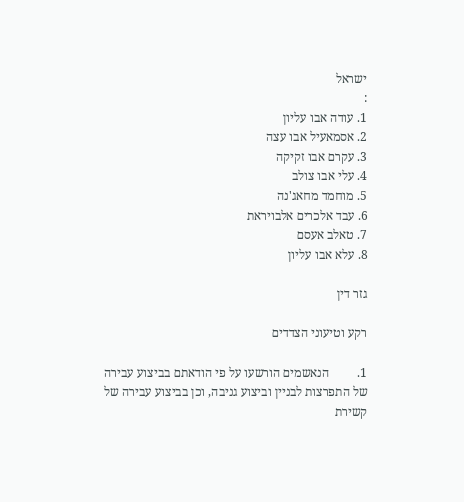ישראל
:
1. עודה אבו עליון
2. אסמאעיל אבו עצה
3. עקרם אבו זקיקה
4. עלי אבו צולב
5. מוחמד מחאג'נה
6. עבד אלכרים אלבויראת
7. טאלב אעסם
8. עלא אבו עליון

גזר דין

רקע וטיעוני הצדדים

1.         הנאשמים הורשעו על פי הודאתם בביצוע עבירה של התפרצות לבניין וביצוע גניבה, וכן בביצוע עבירה של קשירת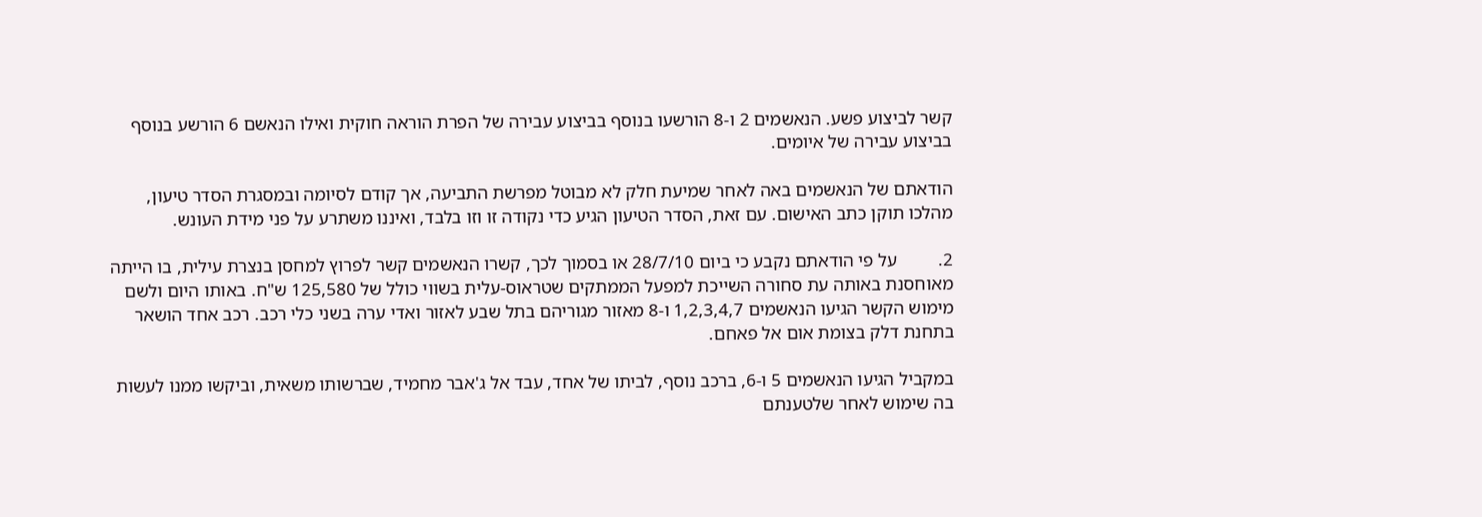קשר לביצוע פשע. הנאשמים 2 ו-8 הורשעו בנוסף בביצוע עבירה של הפרת הוראה חוקית ואילו הנאשם 6 הורשע בנוסף בביצוע עבירה של איומים.

הודאתם של הנאשמים באה לאחר שמיעת חלק לא מבוטל מפרשת התביעה, אך קודם לסיומה ובמסגרת הסדר טיעון, מהלכו תוקן כתב האישום. עם זאת, הסדר הטיעון הגיע כדי נקודה זו וזו בלבד, ואיננו משתרע על פני מידת העונש.

2.         על פי הודאתם נקבע כי ביום 28/7/10 או בסמוך לכך, קשרו הנאשמים קשר לפרוץ למחסן בנצרת עילית, בו הייתה מאוחסנת באותה עת סחורה השייכת למפעל הממתקים שטראוס-עלית בשווי כולל של 125,580 ש"ח. באותו היום ולשם מימוש הקשר הגיעו הנאשמים 1,2,3,4,7 ו-8 מאזור מגוריהם בתל שבע לאזור ואדי ערה בשני כלי רכב. רכב אחד הושאר בתחנת דלק בצומת אום אל פאחם.

במקביל הגיעו הנאשמים 5 ו-6, ברכב נוסף, לביתו של אחד, עבד אל ג'אבר מחמיד, שברשותו משאית, וביקשו ממנו לעשות בה שימוש לאחר שלטענתם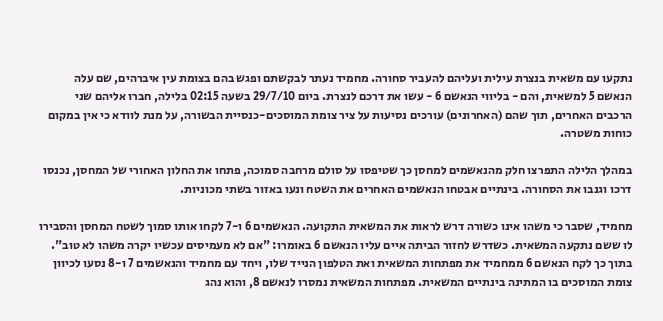נתקעו עם משאית בנצרת עילית ועליהם להעביר סחורה. מחמיד נעתר לבקשתם ופגש בהם בצומת עין איברהים, שם עלה הנאשם 5 למשאית, והם - בליווי הנאשם 6 - עשו את דרכם לנצרת. ביום 29/7/10 בשעה 02:15 בלילה, חברו אליהם שני הרכבים האחרים, תוך שהם (האחרונים) עורכים נסיעות על ציר צומת המוסכים-כנסיית הבשורה, על מנת לוודא כי אין במקום כוחות משטרה.

במהלך הלילה התפרצו חלק מהנאשמים למחסן כך שטיפסו על סולם מרחבה סמוכה, פתחו את החלון האחורי של המחסן, נכנסו דרכו וגנבו את הסחורה. בינתיים אבטחו הנאשמים האחרים את השטח ונעו באזור בשתי מכוניות.

מחמיד, שסבר כי משהו אינו כשורה דרש לראות את המשאית התקועה. הנאשמים 6 ו-7 לקחו אותו סמוך לשטח המחסן והסבירו לו ששם נתקעה המשאית. כשדרש לחזור הביתה איים עליו הנאשם 6 באומרו: "אם לא מעמיסים עכשיו יקרה משהו לא טוב". בתוך כך לקח הנאשם 6 ממחמיד את מפתחות המשאית ואת הטלפון הנייד שלו, ויחד עם מחמיד והנאשמים 7 ו-8 נסעו לכיוון צומת המוסכים בו המתינה בינתיים המשאית. מפתחות המשאית נמסרו לנאשם 8, והוא נהג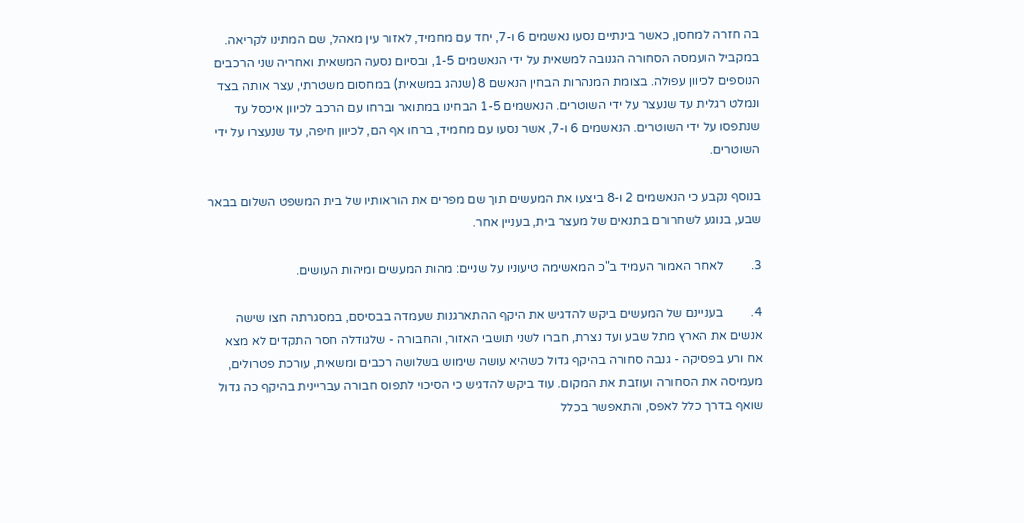בה חזרה למחסן, כאשר בינתיים נסעו נאשמים 6 ו-7, יחד עם מחמיד, לאזור עין מאהל, שם המתינו לקריאה. במקביל הועמסה הסחורה הגנובה למשאית על ידי הנאשמים 1-5, ובסיום נסעה המשאית ואחריה שני הרכבים הנוספים לכיוון עפולה. בצומת המנהרות הבחין הנאשם 8 (שנהג במשאית) במחסום משטרתי, עצר אותה בצד ונמלט רגלית עד שנעצר על ידי השוטרים. הנאשמים 1-5 הבחינו במתואר וברחו עם הרכב לכיוון איכסל עד שנתפסו על ידי השוטרים. הנאשמים 6 ו-7, אשר נסעו עם מחמיד, ברחו אף הם, לכיוון חיפה, עד שנעצרו על ידי השוטרים.

בנוסף נקבע כי הנאשמים 2 ו-8 ביצעו את המעשים תוך שם מפרים את הוראותיו של בית המשפט השלום בבאר שבע, בנוגע לשחרורם בתנאים של מעצר בית, בעניין אחר.

3.         לאחר האמור העמיד ב"כ המאשימה טיעוניו על שניים: מהות המעשים ומיהות העושים.

4.         בעניינם של המעשים ביקש להדגיש את היקף ההתארגנות שעמדה בבסיסם, במסגרתה חצו שישה אנשים את הארץ מתל שבע ועד נצרת, חברו לשני תושבי האזור, והחבורה - שלגודלה חסר התקדים לא מצא אח ורע בפסיקה - גנבה סחורה בהיקף גדול כשהיא עושה שימוש בשלושה רכבים ומשאית, עורכת פטרולים, מעמיסה את הסחורה ועוזבת את המקום. עוד ביקש להדגיש כי הסיכוי לתפוס חבורה עבריינית בהיקף כה גדול שואף בדרך כלל לאפס, והתאפשר בכלל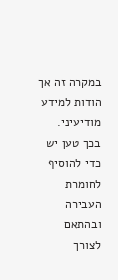במקרה זה אך הודות למידע מודיעיני. בכך טען יש כדי להוסיף לחומרת העבירה ובהתאם לצורך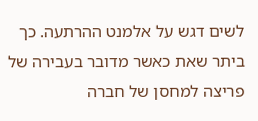לשים דגש על אלמנט ההרתעה. כך ביתר שאת כאשר מדובר בעבירה של פריצה למחסן של חברה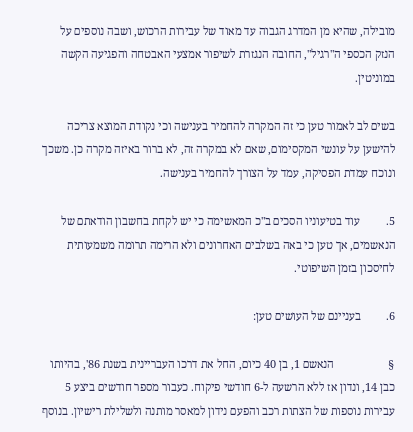מובילה, שהיא מן המדרג הגבוה עד מאוד של עבירות הרכוש, ושבה נוספים על הנזק הכספי ה"רגיל", החובה הנגזרת לשיפור אמצעי האבטחה והפגיעה הקשה במוניטין.

בשים לב לאמור טען כי זה המקרה להחמיר בענישה וכי נקודת המוצא צריכה להישען על עונשי המקסימום, שאם לא במקרה זה, לא ברור באיזה מקרה כן. משכך ונוכח עמדת הפסיקה, עמד על הצורך להחמיר בענישה.

5.         עוד בטיעוניו הסכים ב"כ המאשימה כי יש לקחת בחשבון הודאתם של הנאשמים, אך טען כי באה בשלבים האחרונים ולא הרימה תרומה משמעותית לחיסכון בזמן השיפוטי.

6.         בעניינם של העושים טען:

§                   הנאשם 1, בן 40 כיום, החל את דרכו העבריינית בשנת 86', בהיותו כבן 14, ונדון אז ללא הרשעה ל-6 חודשי פיקוח. כעבור מספר חודשים ביצע 5 עבירות נוספות של הצתות רכב והפעם נידון למאסר מותנה ולשלילת רישיון. בנוסף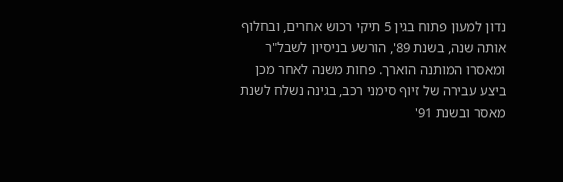נדון למעון פתוח בגין 5 תיקי רכוש אחרים, ובחלוף אותה שנה, בשנת 89', הורשע בניסיון לשבל"ר ומאסרו המותנה הוארך. פחות משנה לאחר מכן ביצע עבירה של זיוף סימני רכב, בגינה נשלח לשנת מאסר ובשנת 91'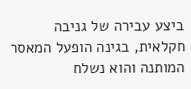ביצע עבירה של גניבה חקלאית, בגינה הופעל המאסר המותנה והוא נשלח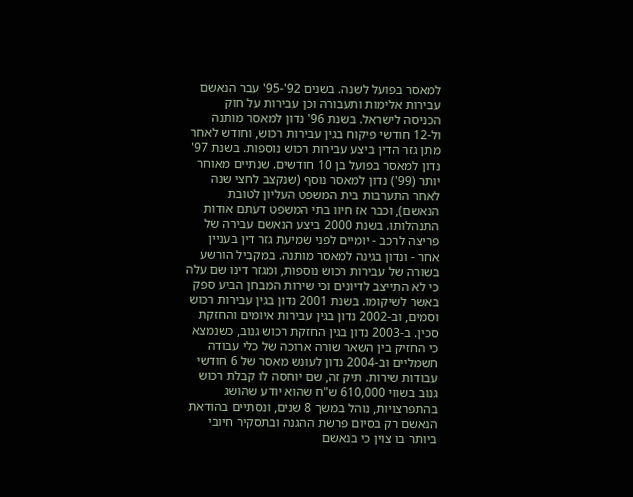למאסר בפועל לשנה. בשנים 92'-95' עבר הנאשם עבירות אלימות ותעבורה וכן עבירות על חוק הכניסה לישראל. בשנת 96' נדון למאסר מותנה ול-12 חודשי פיקוח בגין עבירות רכוש, וחודש לאחר מתן גזר הדין ביצע עבירות רכוש נוספות. בשנת 97' נדון למאסר בפועל בן 10 חודשים. שנתיים מאוחר יותר (99') נדון למאסר נוסף (שנקצב לחצי שנה לאחר התערבות בית המשפט העליון לטובת הנאשם), וכבר אז חיוו בתי המשפט דעתם אודות התנהלותו. בשנת 2000 ביצע הנאשם עבירה של פריצה לרכב - יומיים לפני שמיעת גזר דין בעניין אחר - ונדון בגינה למאסר מותנה. במקביל הורשע בשורה של עבירות רכוש נוספות, ומגזר דינו שם עלה כי לא התייצב לדיונים וכי שירות המבחן הביע ספק באשר לשיקומו. בשנת 2001 נדון בגין עבירות רכוש וסמים, וב-2002 נדון בגין עבירות איומים והחזקת סכין. ב-2003 נדון בגין החזקת רכוש גנוב, כשנמצא כי החזיק בין השאר שורה ארוכה של כלי עבודה חשמליים וב-2004 נדון לעונש מאסר של 6 חודשי עבודות שירות. תיק זה, שם יוחסה לו קבלת רכוש גנוב בשווי 610,000 ש"ח שהוא יודע שהושג בהתפרצויות, נוהל במשך 8 שנים, ונסתיים בהודאת הנאשם רק בסיום פרשת ההגנה ובתסקיר חיובי ביותר בו צוין כי בנאשם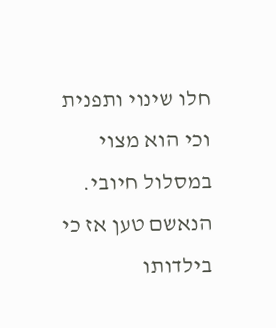חלו שינוי ותפנית וכי הוא מצוי במסלול חיובי. הנאשם טען אז כי בילדותו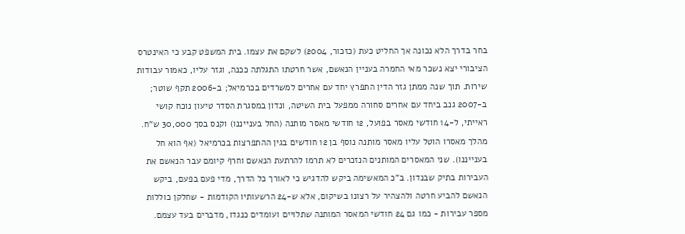בחר בדרך הלא נכונה אך החליט כעת (כזכור, 2004) לשקם את עצמו. בית המשפט קבע כי האינטרס הציבורי יצא נשכר מאי החמרה בעניין הנאשם, אשר חרטתו התגלתה ככנה, וגזר עליו, כאמור עבודות שירות. תוך שנה ממתן גזר הדין התפרץ יחד עם אחרים למשרדים בכרמיאל; ב-2006 תקף שוטר; ב-2007 גנב ביחד עם אחרים סחורה ממפעל בית השיטה, ונדון במסגרת הסדר טיעון נוכח קושי ראייתי, ל-14 חודשי מאסר בפועל, 12 חודשי מאסר מותנה (החל בענייננו) וקנס בסך 30,000 ש"ח. מהלך מאסרו הוטל עליו מאסר מותנה נוסף בן 12 חודשים בגין ההתפרצות בכרמיאל (אף הוא חל בענייננו). שני המאסרים המותנים הנזכרים לא תרמו להרתעת הנאשם וחרף קיומם עבר הנאשם את העבירות בתיק שבנדון. ב"כ המאשימה ביקש להדגיש כי לאורך כל הדרך, מדי פעם בפעם, ביקש הנאשם להביע חרטה ולהצהיר על רצונו בשיקום, אלא ש-24 הרשעותיו הקודמות - שחלקן כוללות מספר עבירות - כמו גם 24 חודשי המאסר המותנה שתלויים ועומדים כנגדו, מדברים בעד עצמם.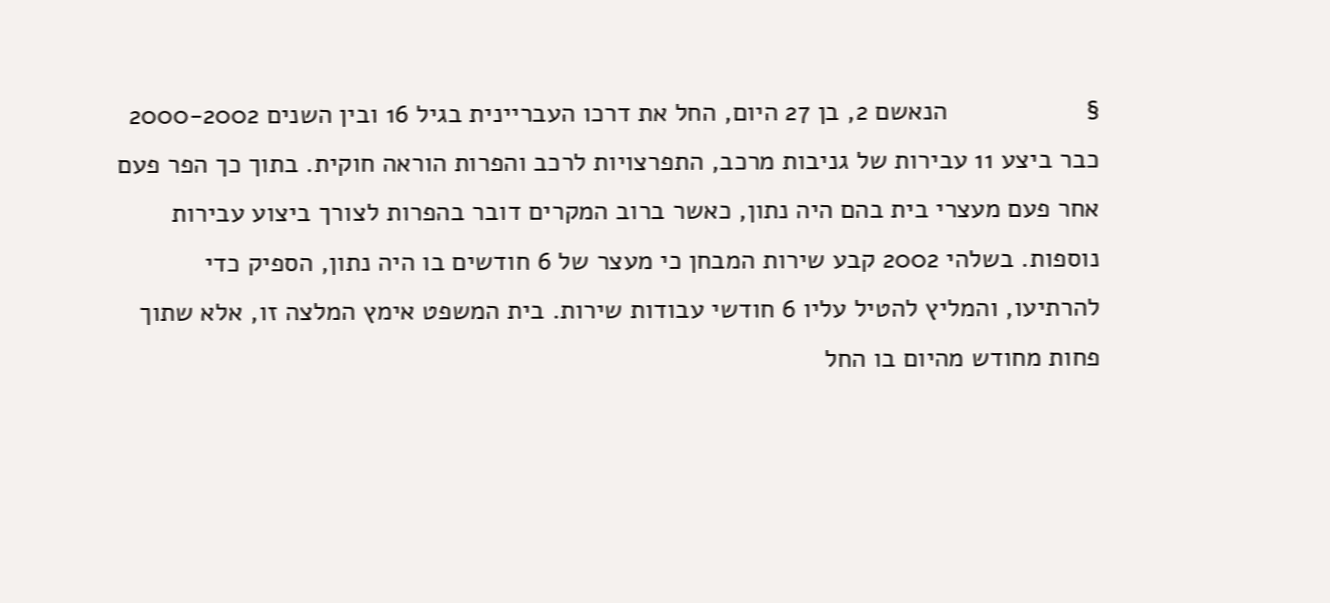§                   הנאשם 2, בן 27 היום, החל את דרכו העבריינית בגיל 16 ובין השנים 2000-2002 כבר ביצע 11 עבירות של גניבות מרכב, התפרצויות לרכב והפרות הוראה חוקית. בתוך כך הפר פעם אחר פעם מעצרי בית בהם היה נתון, כאשר ברוב המקרים דובר בהפרות לצורך ביצוע עבירות נוספות. בשלהי 2002 קבע שירות המבחן כי מעצר של 6 חודשים בו היה נתון, הספיק כדי להרתיעו, והמליץ להטיל עליו 6 חודשי עבודות שירות. בית המשפט אימץ המלצה זו, אלא שתוך פחות מחודש מהיום בו החל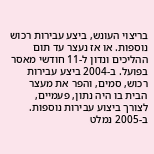בריצוי העונש, ביצע עבירות רכוש נוספות. או אז נעצר עד תום ההליכים ונדון ל-11 חודשי מאסר בפועל. ב-2004 ביצע עבירות רכוש, סמים, והפר את מעצר הבית בו היה נתון, פעמיים, לצורך ביצוע עבירות נוספות. ב-2005 נמלט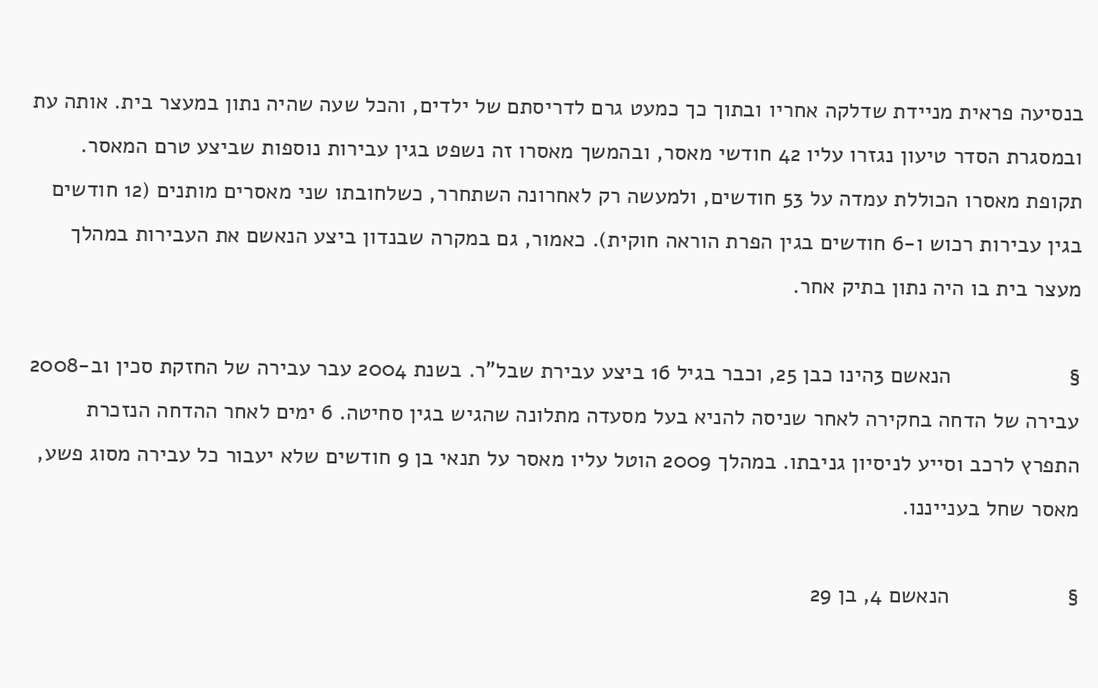בנסיעה פראית מניידת שדלקה אחריו ובתוך כך כמעט גרם לדריסתם של ילדים, והכל שעה שהיה נתון במעצר בית. אותה עת ובמסגרת הסדר טיעון נגזרו עליו 42 חודשי מאסר, ובהמשך מאסרו זה נשפט בגין עבירות נוספות שביצע טרם המאסר. תקופת מאסרו הכוללת עמדה על 53 חודשים, ולמעשה רק לאחרונה השתחרר, כשלחובתו שני מאסרים מותנים (12 חודשים בגין עבירות רכוש ו-6 חודשים בגין הפרת הוראה חוקית). כאמור, גם במקרה שבנדון ביצע הנאשם את העבירות במהלך מעצר בית בו היה נתון בתיק אחר.

§                   הנאשם 3הינו כבן 25, וכבר בגיל 16 ביצע עבירת שבל"ר. בשנת 2004 עבר עבירה של החזקת סכין וב-2008 עבירה של הדחה בחקירה לאחר שניסה להניא בעל מסעדה מתלונה שהגיש בגין סחיטה. 6 ימים לאחר ההדחה הנזכרת התפרץ לרכב וסייע לניסיון גניבתו. במהלך 2009 הוטל עליו מאסר על תנאי בן 9 חודשים שלא יעבור כל עבירה מסוג פשע, מאסר שחל בענייננו.

§                   הנאשם 4, בן 29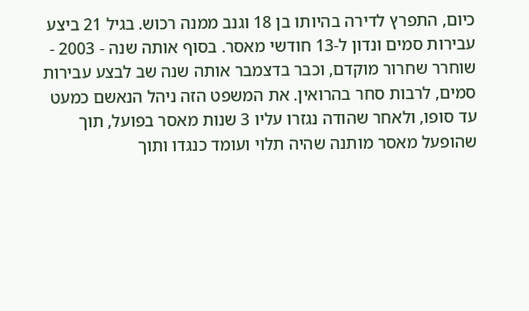כיום, התפרץ לדירה בהיותו בן 18 וגנב ממנה רכוש. בגיל 21 ביצע עבירות סמים ונדון ל-13 חודשי מאסר. בסוף אותה שנה - 2003 - שוחרר שחרור מוקדם, וכבר בדצמבר אותה שנה שב לבצע עבירות סמים, לרבות סחר בהרואין. את המשפט הזה ניהל הנאשם כמעט עד סופו, ולאחר שהודה נגזרו עליו 3 שנות מאסר בפועל, תוך שהופעל מאסר מותנה שהיה תלוי ועומד כנגדו ותוך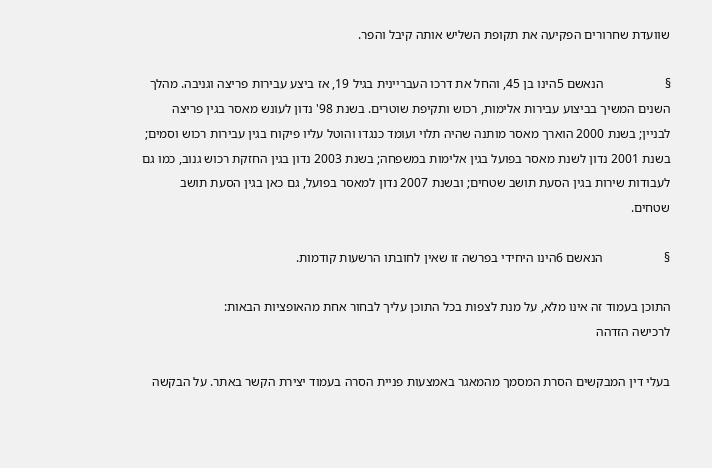שוועדת שחרורים הפקיעה את תקופת השליש אותה קיבל והפר.

§                   הנאשם 5הינו בן 45, והחל את דרכו העבריינית בגיל 19, אז ביצע עבירות פריצה וגניבה. מהלך השנים המשיך בביצוע עבירות אלימות, רכוש ותקיפת שוטרים. בשנת 98' נדון לעונש מאסר בגין פריצה לבניין; בשנת 2000 הוארך מאסר מותנה שהיה תלוי ועומד כנגדו והוטל עליו פיקוח בגין עבירות רכוש וסמים; בשנת 2001 נדון לשנת מאסר בפועל בגין אלימות במשפחה; בשנת 2003 נדון בגין החזקת רכוש גנוב, כמו גם לעבודות שירות בגין הסעת תושב שטחים; ובשנת 2007 נדון למאסר בפועל, גם כאן בגין הסעת תושב שטחים.

§                   הנאשם 6הינו היחידי בפרשה זו שאין לחובתו הרשעות קודמות.

התוכן בעמוד זה אינו מלא, על מנת לצפות בכל התוכן עליך לבחור אחת מהאופציות הבאות:
לרכישה הזדהה

בעלי דין המבקשים הסרת המסמך מהמאגר באמצעות פניית הסרה בעמוד יצירת הקשר באתר. על הבקשה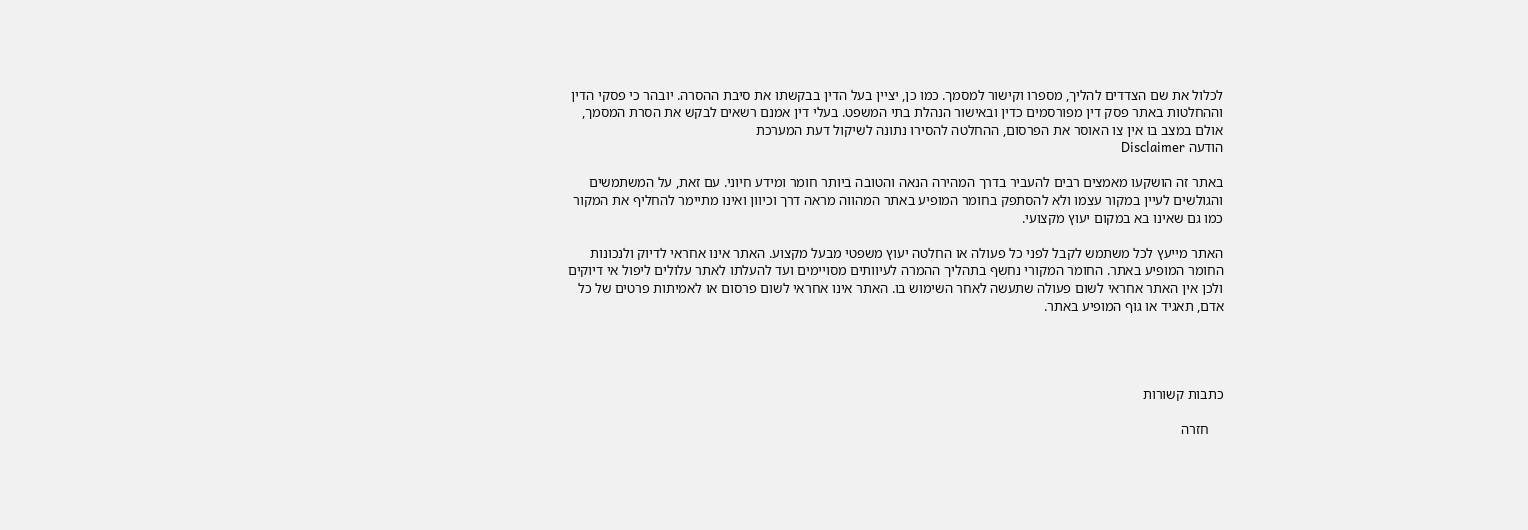לכלול את שם הצדדים להליך, מספרו וקישור למסמך. כמו כן, יציין בעל הדין בבקשתו את סיבת ההסרה. יובהר כי פסקי הדין וההחלטות באתר פסק דין מפורסמים כדין ובאישור הנהלת בתי המשפט. בעלי דין אמנם רשאים לבקש את הסרת המסמך, אולם במצב בו אין צו האוסר את הפרסום, ההחלטה להסירו נתונה לשיקול דעת המערכת
הודעה Disclaimer

באתר זה הושקעו מאמצים רבים להעביר בדרך המהירה הנאה והטובה ביותר חומר ומידע חיוני. עם זאת, על המשתמשים והגולשים לעיין במקור עצמו ולא להסתפק בחומר המופיע באתר המהווה מראה דרך וכיוון ואינו מתיימר להחליף את המקור כמו גם שאינו בא במקום יעוץ מקצועי.

האתר מייעץ לכל משתמש לקבל לפני כל פעולה או החלטה יעוץ משפטי מבעל מקצוע. האתר אינו אחראי לדיוק ולנכונות החומר המופיע באתר. החומר המקורי נחשף בתהליך ההמרה לעיוותים מסויימים ועד להעלתו לאתר עלולים ליפול אי דיוקים ולכן אין האתר אחראי לשום פעולה שתעשה לאחר השימוש בו. האתר אינו אחראי לשום פרסום או לאמיתות פרטים של כל אדם, תאגיד או גוף המופיע באתר.




כתבות קשורות

    חזרה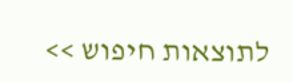לתוצאות חיפוש >>